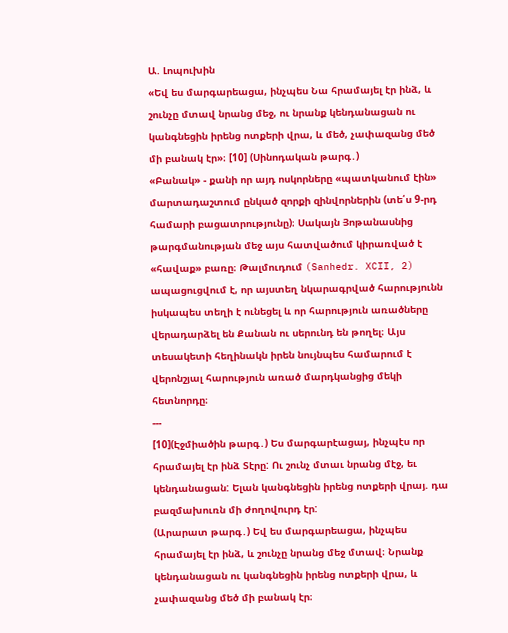Ա. Լոպուխին
«Եվ ես մարգարեացա, ինչպես Նա հրամայել էր ինձ, և շունչը մտավ նրանց մեջ, ու նրանք կենդանացան ու կանգնեցին իրենց ոտքերի վրա, և մեծ, չափազանց մեծ մի բանակ էր»։ [10] (Սինոդական թարգ․)
«Բանակ» - քանի որ այդ ոսկորները «պատկանում էին» մարտադաշտում ընկած զորքի զինվորներին (տե՛ս 9-րդ համարի բացատրությունը)։ Սակայն Յոթանասնից թարգմանության մեջ այս հատվածում կիրառված է «հավաք» բառը։ Թալմուդում (Sanhedr. XCII, 2) ապացուցվում է, որ այստեղ նկարագրված հարությունն իսկապես տեղի է ունեցել և որ հարություն առածները վերադարձել են Քանան ու սերունդ են թողել։ Այս տեսակետի հեղինակն իրեն նույնպես համարում է վերոնշյալ հարություն առած մարդկանցից մեկի հետնորդը։
---
[10](Էջմիածին թարգ․) Ես մարգարէացայ, ինչպէս որ հրամայել էր ինձ Տէրը: Ու շունչ մտաւ նրանց մէջ, եւ կենդանացան: Ելան կանգնեցին իրենց ոտքերի վրայ. դա բազմախուռն մի ժողովուրդ էր:
(Արարատ թարգ․) Եվ ես մարգարեացա, ինչպես հրամայել էր ինձ, և շունչը նրանց մեջ մտավ։ Նրանք կենդանացան ու կանգնեցին իրենց ոտքերի վրա, և չափազանց մեծ մի բանակ էր։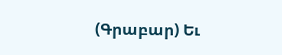(Գրաբար) Եւ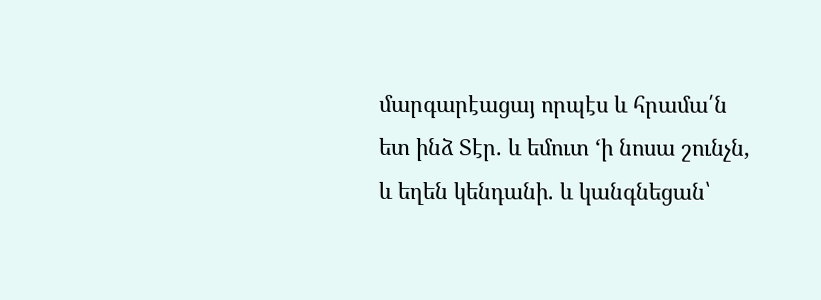մարգարէացայ որպէս և հրամա՛ն ետ ինձ Տէր. և եմուտ ‘ի նոսա շունչն, և եղեն կենդանի. և կանգնեցան՝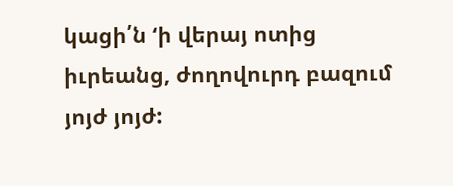կացի՛ն ‘ի վերայ ոտից իւրեանց, ժողովուրդ բազում յոյժ յոյժ: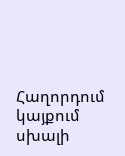Հաղորդում կայքում սխալի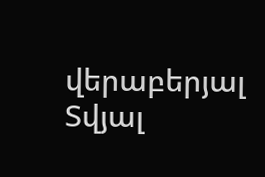վերաբերյալ
Տվյալ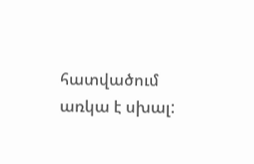հատվածում առկա է սխալ: